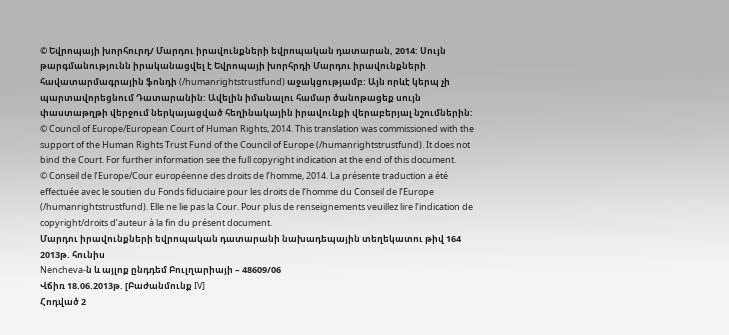© Եվրոպայի խորհուրդ/ Մարդու իրավունքների եվրոպական դատարան, 2014: Սույն թարգմանությունն իրականացվել է Եվրոպայի խորհրդի Մարդու իրավունքների հավատարմագրային ֆոնդի (/humanrightstrustfund) աջակցությամբ: Այն որևէ կերպ չի պարտավորեցնում Դատարանին: Ավելին իմանալու համար ծանոթացեք սույն փաստաթղթի վերջում ներկայացված հեղինակային իրավունքի վերաբերյալ նշումներին:
© Council of Europe/European Court of Human Rights, 2014. This translation was commissioned with the support of the Human Rights Trust Fund of the Council of Europe (/humanrightstrustfund). It does not bind the Court. For further information see the full copyright indication at the end of this document.
© Conseil de l’Europe/Cour européenne des droits de l’homme, 2014. La présente traduction a été effectuée avec le soutien du Fonds fiduciaire pour les droits de l’homme du Conseil de l’Europe (/humanrightstrustfund). Elle ne lie pas la Cour. Pour plus de renseignements veuillez lire l’indication de copyright/droits d’auteur à la fin du présent document.
Մարդու իրավունքների եվրոպական դատարանի նախադեպային տեղեկատու թիվ 164
2013թ. հունիս
Nencheva-ն և այլոք ընդդեմ Բուլղարիայի – 48609/06
Վճիռ 18.06.2013թ. [Բաժանմունք IV]
Հոդված 2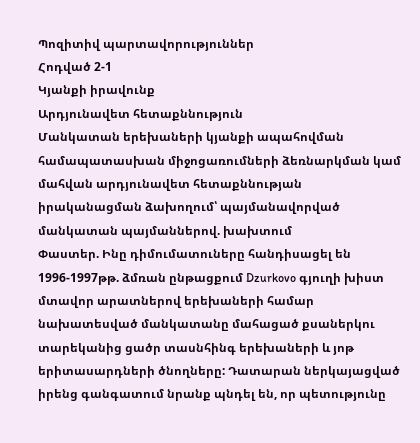Պոզիտիվ պարտավորություններ
Հոդված 2-1
Կյանքի իրավունք
Արդյունավետ հետաքննություն
Մանկատան երեխաների կյանքի ապահովման համապատասխան միջոցառումների ձեռնարկման կամ մահվան արդյունավետ հետաքննության իրականացման ձախողում՝ պայմանավորված մանկատան պայմաններով. խախտում
Փաստեր. Ինը դիմումատուները հանդիսացել են 1996-1997թթ. ձմռան ընթացքում Dzurkovo գյուղի խիստ մտավոր արատներով երեխաների համար նախատեսված մանկատանը մահացած քսաներկու տարեկանից ցածր տասնհինգ երեխաների և յոթ երիտասարդների ծնողները: Դատարան ներկայացված իրենց գանգատում նրանք պնդել են, որ պետությունը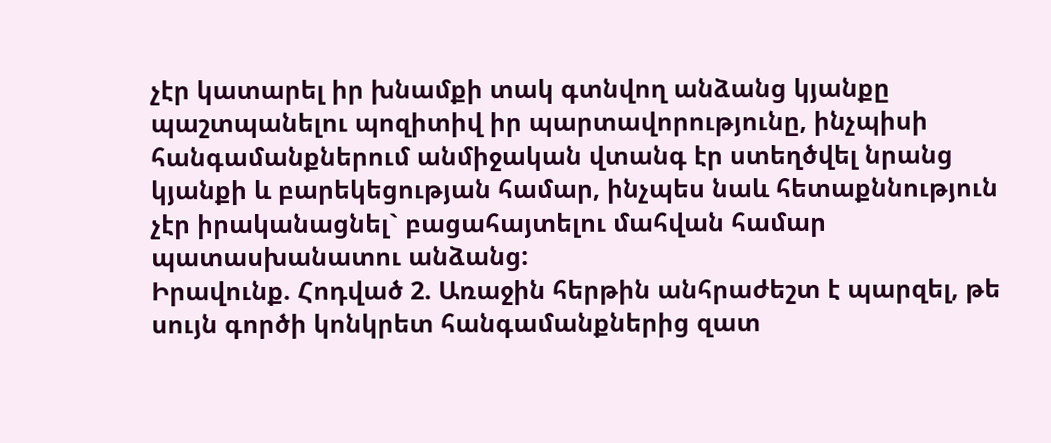չէր կատարել իր խնամքի տակ գտնվող անձանց կյանքը պաշտպանելու պոզիտիվ իր պարտավորությունը, ինչպիսի հանգամանքներում անմիջական վտանգ էր ստեղծվել նրանց կյանքի և բարեկեցության համար, ինչպես նաև հետաքննություն չէր իրականացնել` բացահայտելու մահվան համար պատասխանատու անձանց:
Իրավունք. Հոդված 2. Առաջին հերթին անհրաժեշտ է պարզել, թե սույն գործի կոնկրետ հանգամանքներից զատ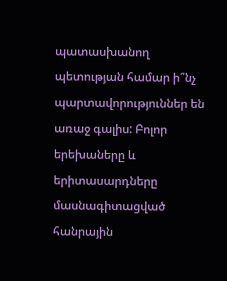պատասխանող պետության համար ի՞նչ պարտավորություններ են առաջ գալիս: Բոլոր երեխաները և երիտասարդները մասնագիտացված հանրային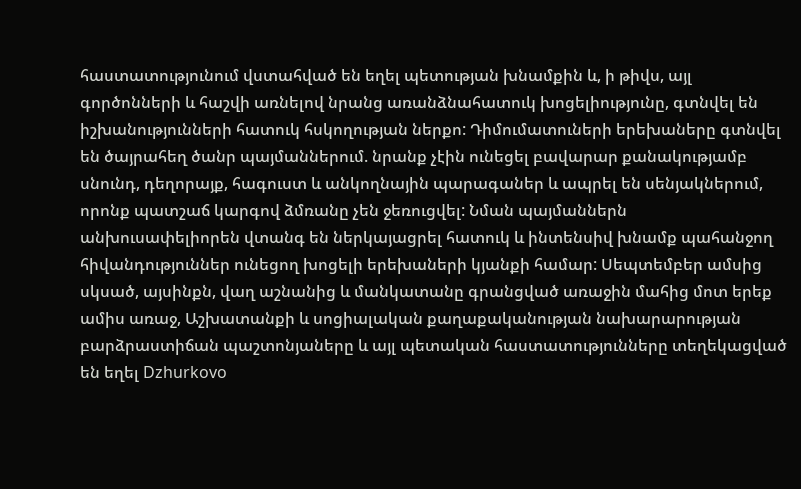հաստատությունում վստահված են եղել պետության խնամքին և, ի թիվս, այլ գործոնների և հաշվի առնելով նրանց առանձնահատուկ խոցելիությունը, գտնվել են իշխանությունների հատուկ հսկողության ներքո: Դիմումատուների երեխաները գտնվել են ծայրահեղ ծանր պայմաններում. նրանք չէին ունեցել բավարար քանակությամբ սնունդ, դեղորայք, հագուստ և անկողնային պարագաներ և ապրել են սենյակներում, որոնք պատշաճ կարգով ձմռանը չեն ջեռուցվել: Նման պայմաններն անխուսափելիորեն վտանգ են ներկայացրել հատուկ և ինտենսիվ խնամք պահանջող հիվանդություններ ունեցող խոցելի երեխաների կյանքի համար: Սեպտեմբեր ամսից սկսած, այսինքն, վաղ աշնանից և մանկատանը գրանցված առաջին մահից մոտ երեք ամիս առաջ, Աշխատանքի և սոցիալական քաղաքականության նախարարության բարձրաստիճան պաշտոնյաները և այլ պետական հաստատությունները տեղեկացված են եղել Dzhurkovo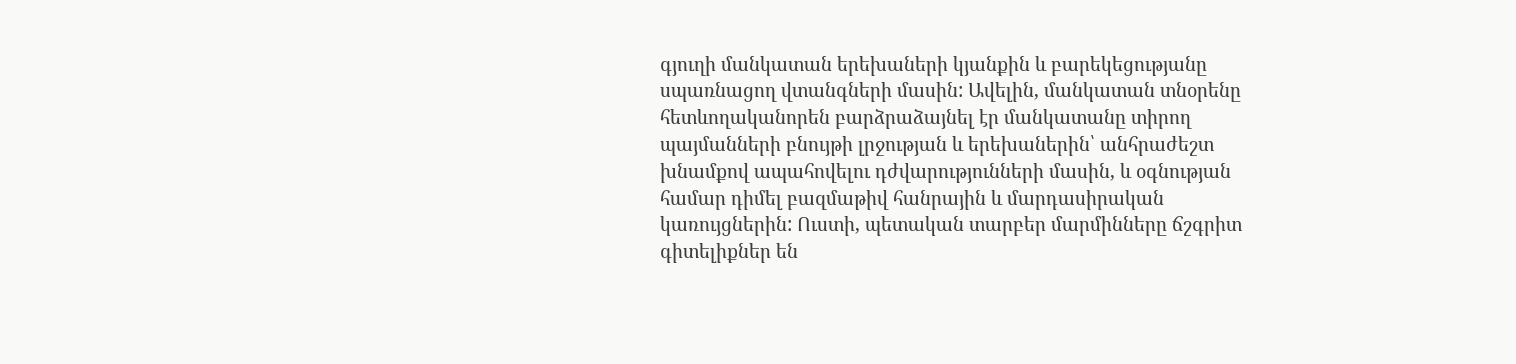գյուղի մանկատան երեխաների կյանքին և բարեկեցությանը սպառնացող վտանգների մասին: Ավելին, մանկատան տնօրենը հետևողականորեն բարձրաձայնել էր մանկատանը տիրող պայմանների բնույթի լրջության և երեխաներին՝ անհրաժեշտ խնամքով ապահովելու դժվարությունների մասին, և օգնության համար դիմել բազմաթիվ հանրային և մարդասիրական կառույցներին: Ուստի, պետական տարբեր մարմինները ճշգրիտ գիտելիքներ են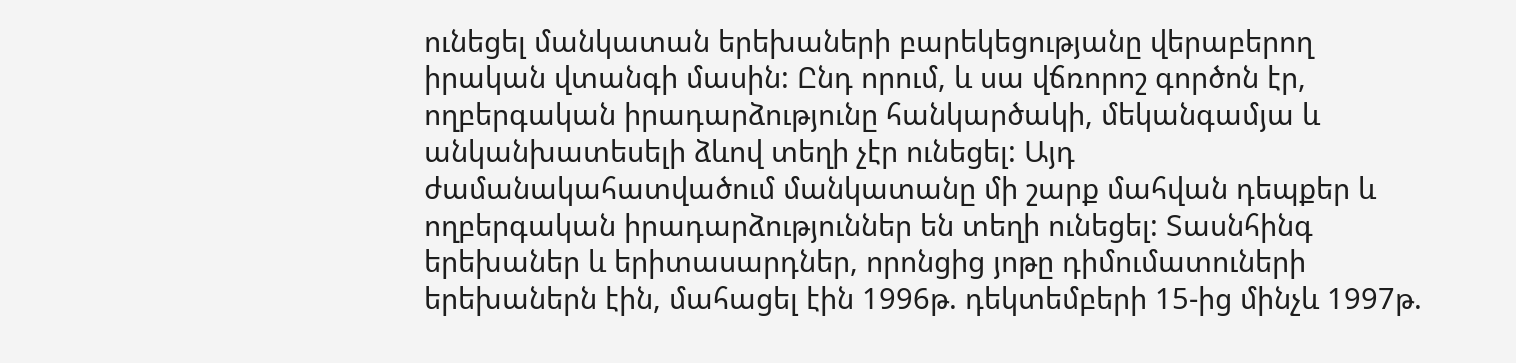ունեցել մանկատան երեխաների բարեկեցությանը վերաբերող իրական վտանգի մասին: Ընդ որում, և սա վճռորոշ գործոն էր, ողբերգական իրադարձությունը հանկարծակի, մեկանգամյա և անկանխատեսելի ձևով տեղի չէր ունեցել: Այդ ժամանակահատվածում մանկատանը մի շարք մահվան դեպքեր և ողբերգական իրադարձություններ են տեղի ունեցել: Տասնհինգ երեխաներ և երիտասարդներ, որոնցից յոթը դիմումատուների երեխաներն էին, մահացել էին 1996թ. դեկտեմբերի 15-ից մինչև 1997թ.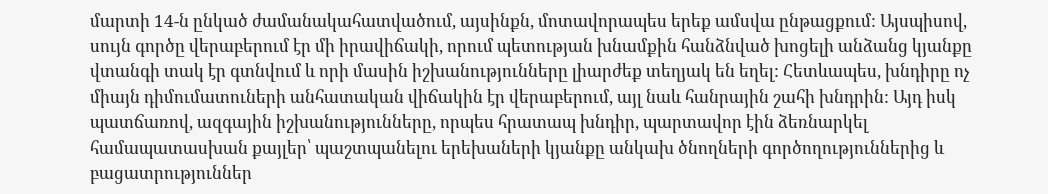մարտի 14-ն ընկած ժամանակահատվածում, այսինքն, մոտավորապես երեք ամսվա ընթացքում: Այսպիսով, սույն գործը վերաբերում էր մի իրավիճակի, որում պետության խնամքին հանձնված խոցելի անձանց կյանքը վտանգի տակ էր գտնվում և որի մասին իշխանությունները լիարժեք տեղյակ են եղել: Հետևապես, խնդիրը ոչ միայն դիմումատուների անհատական վիճակին էր վերաբերում, այլ նաև հանրային շահի խնդրին: Այդ իսկ պատճառով, ազգային իշխանությունները, որպես հրատապ խնդիր, պարտավոր էին ձեռնարկել համապատասխան քայլեր՝ պաշտպանելու երեխաների կյանքը անկախ ծնողների գործողություններից և բացատրություններ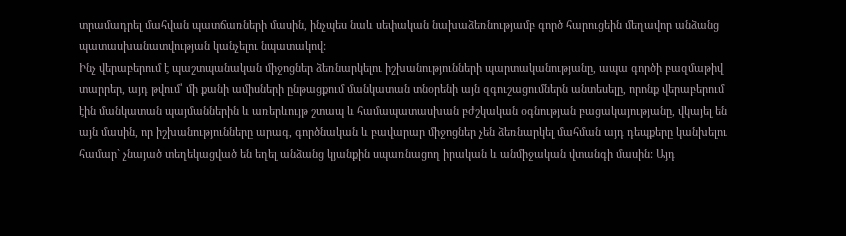տրամադրել մահվան պատճառների մասին, ինչպես նաև սեփական նախաձեռնությամբ գործ հարուցեին մեղավոր անձանց պատասխանատվության կանչելու նպատակով:
Ինչ վերաբերում է պաշտպանական միջոցներ ձեռնարկելու իշխանությունների պարտականությանը, ապա գործի բազմաթիվ տարրեր, այդ թվում՝ մի քանի ամիսների ընթացքում մանկատան տնօրենի այն զգուշացումներն անտեսելը, որոնք վերաբերում էին մանկատան պայմաններին և առերևույթ շտապ և համապատասխան բժշկական օգնության բացակայությանը, վկայել են այն մասին, որ իշխանությունները արագ, գործնական և բավարար միջոցներ չեն ձեռնարկել մահման այդ դեպքերը կանխելու համար` չնայած տեղեկացված են եղել անձանց կյանքին սպառնացող իրական և անմիջական վտանգի մասին: Այդ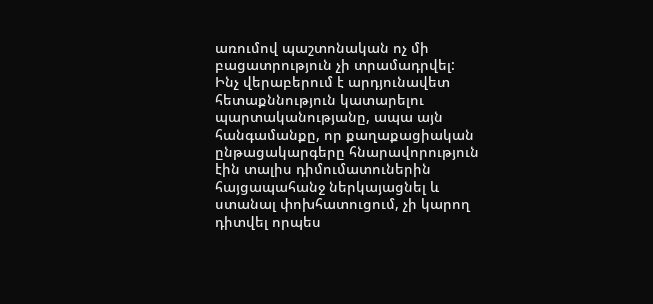առումով պաշտոնական ոչ մի բացատրություն չի տրամադրվել:
Ինչ վերաբերում է արդյունավետ հետաքննություն կատարելու պարտականությանը, ապա այն հանգամանքը, որ քաղաքացիական ընթացակարգերը հնարավորություն էին տալիս դիմումատուներին հայցապահանջ ներկայացնել և ստանալ փոխհատուցում, չի կարող դիտվել որպես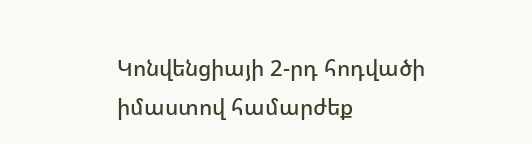Կոնվենցիայի 2-րդ հոդվածի իմաստով համարժեք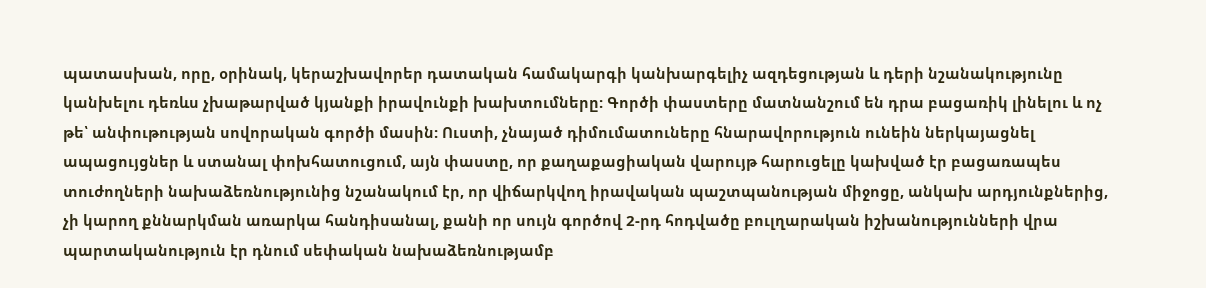պատասխան, որը, օրինակ, կերաշխավորեր դատական համակարգի կանխարգելիչ ազդեցության և դերի նշանակությունը կանխելու դեռևս չխաթարված կյանքի իրավունքի խախտումները: Գործի փաստերը մատնանշում են դրա բացառիկ լինելու և ոչ թե՝ անփութության սովորական գործի մասին: Ուստի, չնայած դիմումատուները հնարավորություն ունեին ներկայացնել ապացույցներ և ստանալ փոխհատուցում, այն փաստը, որ քաղաքացիական վարույթ հարուցելը կախված էր բացառապես տուժողների նախաձեռնությունից նշանակում էր, որ վիճարկվող իրավական պաշտպանության միջոցը, անկախ արդյունքներից, չի կարող քննարկման առարկա հանդիսանալ, քանի որ սույն գործով 2-րդ հոդվածը բուլղարական իշխանությունների վրա պարտականություն էր դնում սեփական նախաձեռնությամբ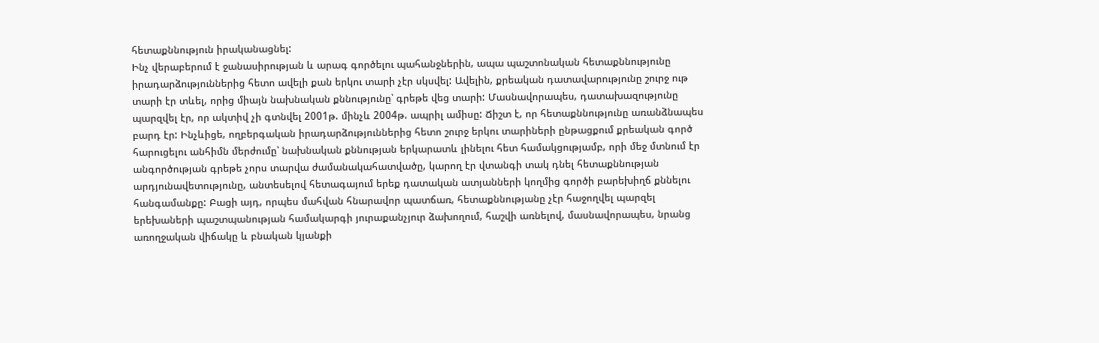հետաքննություն իրականացնել:
Ինչ վերաբերում է ջանասիրության և արագ գործելու պահանջներին, ապա պաշտոնական հետաքննությունը իրադարձություններից հետո ավելի քան երկու տարի չէր սկսվել: Ավելին, քրեական դատավարությունը շուրջ ութ տարի էր տևել, որից միայն նախնական քննությունը՝ գրեթե վեց տարի: Մասնավորապես, դատախազությունը պարզվել էր, որ ակտիվ չի գտնվել 2001թ. մինչև 2004թ. ապրիլ ամիսը: Ճիշտ է, որ հետաքննությունը առանձնապես բարդ էր: Ինչևիցե, ողբերգական իրադարձություններից հետո շուրջ երկու տարիների ընթացքում քրեական գործ հարուցելու անհիմն մերժումը՝ նախնական քննության երկարատև լինելու հետ համակցությամբ, որի մեջ մտնում էր անգործության գրեթե չորս տարվա ժամանակահատվածը, կարող էր վտանգի տակ դնել հետաքննության արդյունավետությունը, անտեսելով հետագայում երեք դատական ատյանների կողմից գործի բարեխիղճ քննելու հանգամանքը: Բացի այդ, որպես մահվան հնարավոր պատճառ, հետաքննությանը չէր հաջողվել պարզել երեխաների պաշտպանության համակարգի յուրաքանչյուր ձախողում, հաշվի առնելով, մասնավորապես, նրանց առողջական վիճակը և բնական կյանքի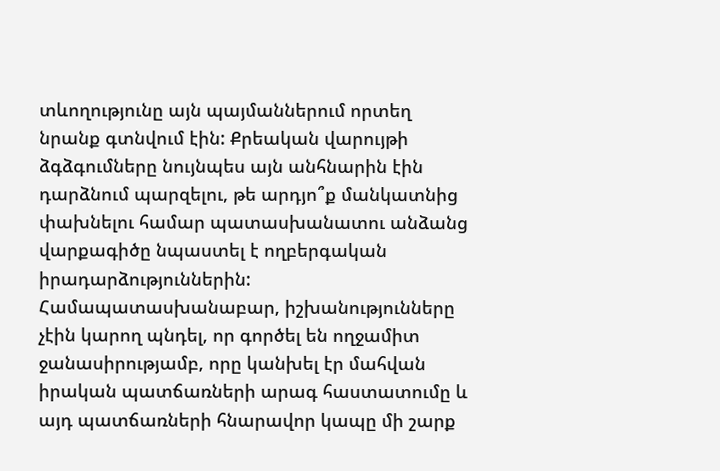տևողությունը այն պայմաններում որտեղ նրանք գտնվում էին: Քրեական վարույթի ձգձգումները նույնպես այն անհնարին էին դարձնում պարզելու, թե արդյո՞ք մանկատնից փախնելու համար պատասխանատու անձանց վարքագիծը նպաստել է ողբերգական իրադարձություններին: Համապատասխանաբար, իշխանությունները չէին կարող պնդել, որ գործել են ողջամիտ ջանասիրությամբ, որը կանխել էր մահվան իրական պատճառների արագ հաստատումը և այդ պատճառների հնարավոր կապը մի շարք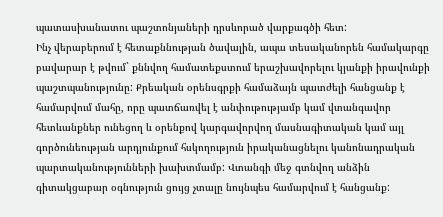պատասխանատու պաշտոնյաների դրսևորած վարքագծի հետ:
Ինչ վերաբերում է հետաքննության ծավալին, ապա տեսականորեն համակարգը բավարար է թվում` քննվող համատեքստում երաշխավորելու կյանքի իրավունքի պաշտպանությունը: Քրեական օրենսգրքի համաձայն պատժելի հանցանք է համարվում մահը, որը պատճառվել է անփութությամբ կամ վտանգավոր հետևանքներ ունեցող և օրենքով կարգավորվող մասնագիտական կամ այլ գործունեության արդյունքում հսկողություն իրականացնելու կանոնադրական պարտականությունների խախտմամբ: Վտանգի մեջ գտնվող անձին գիտակցաբար օգնություն ցույց չտալը նույնպես համարվում է հանցանք: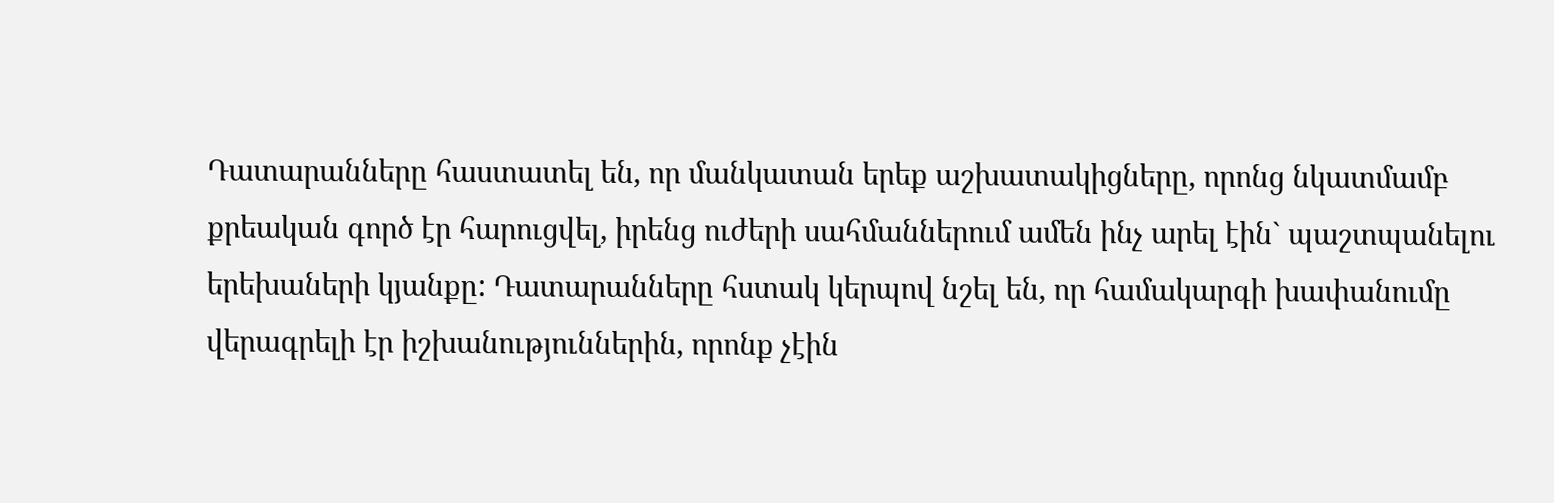Դատարանները հաստատել են, որ մանկատան երեք աշխատակիցները, որոնց նկատմամբ քրեական գործ էր հարուցվել, իրենց ուժերի սահմաններում ամեն ինչ արել էին` պաշտպանելու երեխաների կյանքը: Դատարանները հստակ կերպով նշել են, որ համակարգի խափանումը վերագրելի էր իշխանություններին, որոնք չէին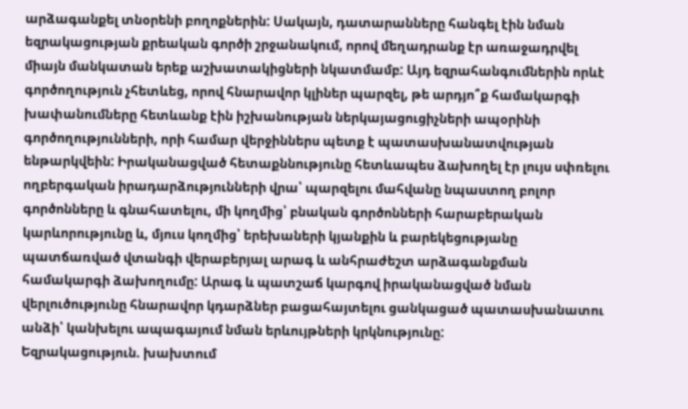արձագանքել տնօրենի բողոքներին: Սակայն, դատարանները հանգել էին նման եզրակացության քրեական գործի շրջանակում, որով մեղադրանք էր առաջադրվել միայն մանկատան երեք աշխատակիցների նկատմամբ: Այդ եզրահանգումներին որևէ գործողություն չհետևեց, որով հնարավոր կլիներ պարզել, թե արդյո՞ք համակարգի խափանումները հետևանք էին իշխանության ներկայացուցիչների ապօրինի գործողությունների, որի համար վերջիններս պետք է պատասխանատվության ենթարկվեին: Իրականացված հետաքննությունը հետևապես ձախողել էր լույս սփռելու ողբերգական իրադարձությունների վրա՝ պարզելու մահվանը նպաստող բոլոր գործոնները և գնահատելու, մի կողմից՝ բնական գործոնների հարաբերական կարևորությունը և, մյուս կողմից՝ երեխաների կյանքին և բարեկեցությանը պատճառված վտանգի վերաբերյալ արագ և անհրաժեշտ արձագանքման համակարգի ձախողումը: Արագ և պատշաճ կարգով իրականացված նման վերլուծությունը հնարավոր կդարձներ բացահայտելու ցանկացած պատասխանատու անձի՝ կանխելու ապագայում նման երևույթների կրկնությունը:
Եզրակացություն. խախտում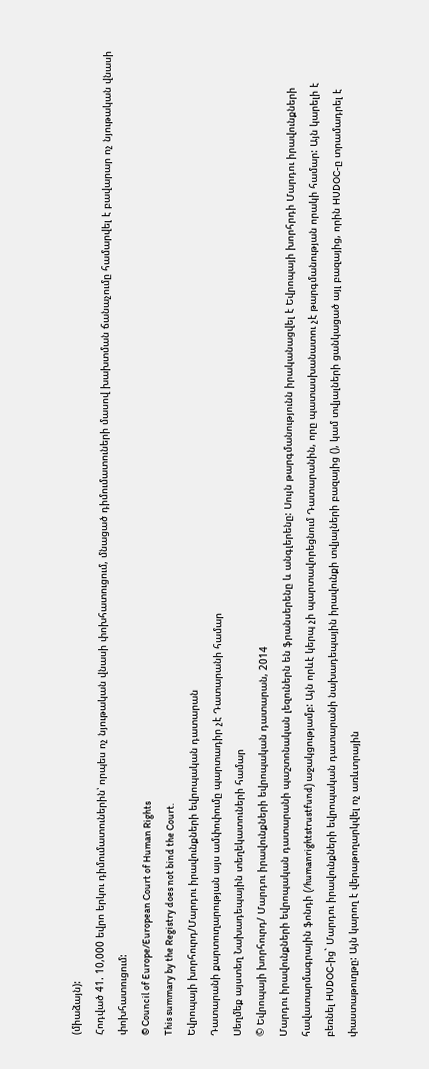(միաձայն):
Հոդված 41. 10,000 եվրո երկու դիմումատուներին՝ որպես ոչ նյութական վնասի փոխհատուցում, մնացած դիմումատուների մասով խախտման ճանաչումը համարվել է բավարար ոչ նյութական վնասի փոխհատուցում:
© Council of Europe/European Court of Human Rights
This summary by the Registry does not bind the Court.
Եվրոպայի խորհուրդ/Մարդու իրավունքների եվրոպական դատարան
Դատարանի քարտուղարության այս ամփոփումը պարտադիր չէ Դատարանի համար
Սեղմեք այստեղ Նախադեպային տեղեկատուների համար
© Եվրոպայի խորհուրդ/ Մարդու իրավունքների եվրոպական դատարան, 2014
Մարդու իրավունքների եվրոպական դատարանի պաշտոնական լեզուներն են ֆրանսերենը և անգլերենը: Սույն թարգմանությունն իրականացվել է Եվրոպայի խորհրդի Մարդու իրավունքների հավատարմագրային ֆոնդի (/humanrightstrustfund) աջակցությամբ: Այն որևէ կերպ չի պարտավորեցնում Դատարանին, որը պատասխանատու չէ թարգմանության որակի համար: Այն կարելի է բեռնել HUDOC-ից` Մարդու իրավունքների եվրոպական դատարանի նախադեպային իրավունքի տվյալների բազայից (), կամ տվյալների ցանկացած այլ բազայից, որին HUDOC-ը տրամադրել է փաստաթուղթը: Այն կարող է վերաթողարկվել ոչ առևտրային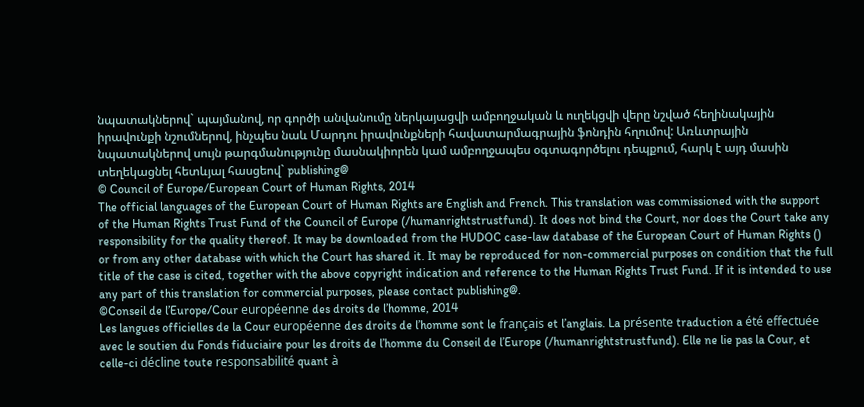նպատակներով` պայմանով, որ գործի անվանումը ներկայացվի ամբողջական և ուղեկցվի վերը նշված հեղինակային իրավունքի նշումներով, ինչպես նաև Մարդու իրավունքների հավատարմագրային ֆոնդին հղումով: Առևտրային նպատակներով սույն թարգմանությունը մասնակիորեն կամ ամբողջապես օգտագործելու դեպքում, հարկ է այդ մասին տեղեկացնել հետևյալ հասցեով` publishing@
© Council of Europe/European Court of Human Rights, 2014
The official languages of the European Court of Human Rights are English and French. This translation was commissioned with the support of the Human Rights Trust Fund of the Council of Europe (/humanrightstrustfund). It does not bind the Court, nor does the Court take any responsibility for the quality thereof. It may be downloaded from the HUDOC case-law database of the European Court of Human Rights () or from any other database with which the Court has shared it. It may be reproduced for non-commercial purposes on condition that the full title of the case is cited, together with the above copyright indication and reference to the Human Rights Trust Fund. If it is intended to use any part of this translation for commercial purposes, please contact publishing@.
©Conseil de l’Europe/Cour européenne des droits de l’homme, 2014
Les langues officielles de la Cour européenne des droits de l’homme sont le français et l’anglais. La présente traduction a été effectuée avec le soutien du Fonds fiduciaire pour les droits de l’homme du Conseil de l’Europe (/humanrightstrustfund). Elle ne lie pas la Cour, et celle-ci décline toute responsabilité quant à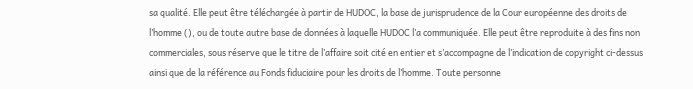sa qualité. Elle peut être téléchargée à partir de HUDOC, la base de jurisprudence de la Cour européenne des droits de l’homme (), ou de toute autre base de données à laquelle HUDOC l’a communiquée. Elle peut être reproduite à des fins non commerciales, sous réserve que le titre de l’affaire soit cité en entier et s’accompagne de l’indication de copyright ci-dessus ainsi que de la référence au Fonds fiduciaire pour les droits de l’homme. Toute personne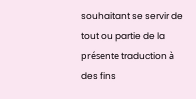souhaitant se servir de tout ou partie de la présente traduction à des fins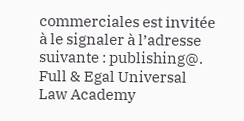commerciales est invitée à le signaler à l’adresse suivante : publishing@.
Full & Egal Universal Law Academy